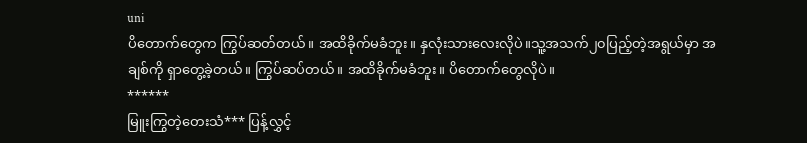uni
ပိတောက်တွေက ကြွပ်ဆတ်တယ်။ အထိခိုက်မခံဘူး။ နှလုံးသားလေးလိုပဲ။သူ့အသက်၂၀ပြည့်တဲ့အရွယ်မှာ အချစ်ကို ရှာတွေ့ခဲ့တယ်။ ကြွပ်ဆပ်တယ်။ အထိခိုက်မခံဘူး။ ပိတောက်တွေလိုပဲ။
******
မြူးကြွတဲ့တေးသံ*** ပြန့်လွှင့်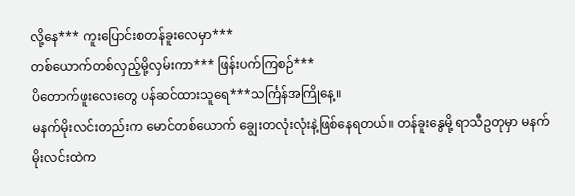လို့နေ*** ကူးပြောင်းစတန်ခူးလေမှာ***
တစ်ယောက်တစ်လှည့်မို့လှမ်းကာ*** ဖြန်းပက်ကြစဉ်***
ပိတောက်ဖူးလေးတွေ ပန်ဆင်ထားသူရေ***သင်္ကြန်အကြိုနေ့။
မနက်မိုးလင်းတည်းက မောင်တစ်ယောက် ချွေးတလုံးလုံးနဲ့ဖြစ်နေရတယ်။ တန်ခူးနွေမို့ ရာသီဥတုမှာ မနက်မိုးလင်းထဲက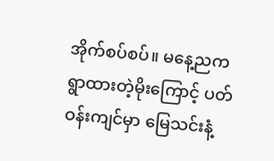အိုက်စပ်စပ်။ မနေ့ညက ရွာထားတဲ့မိုးကြောင့် ပတ်ဝန်းကျင်မှာ မြေသင်းနံ့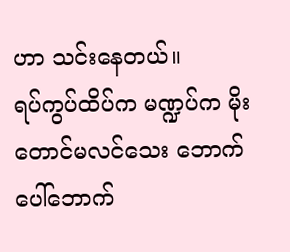ဟာ သင်းနေတယ်။
ရပ်ကွပ်ထိပ်က မဏ္ဍပ်က မိုးတောင်မလင်သေး ဘောက်ပေါ်ဘောက်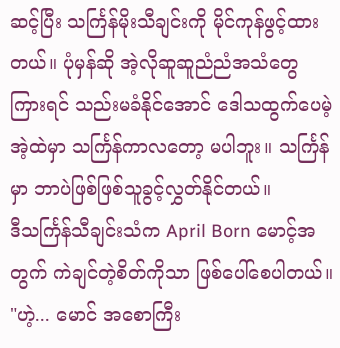ဆင့်ပြီး သင်္ကြန်မိုးသီချင်းကို မိုင်ကုန်ဖွင့်ထားတယ်။ ပုံမှန်ဆို အဲ့လိုဆူဆူညံညံအသံတွေကြားရင် သည်းမခံနိုင်အောင် ဒေါသထွက်ပေမဲ့ အဲ့ထဲမှာ သင်္ကြန်ကာလတော့ မပါဘူး။ သင်္ကြန်မှာ ဘာပဲဖြစ်ဖြစ်သူခွင့်လွှတ်နိုင်တယ်။
ဒီသင်္ကြန်သီချင်းသံက April Born မောင့်အတွက် ကဲချင်တဲ့စိတ်ကိုသာ ဖြစ်ပေါ်စေပါတယ်။
"ဟဲ့... မောင် အစောကြီး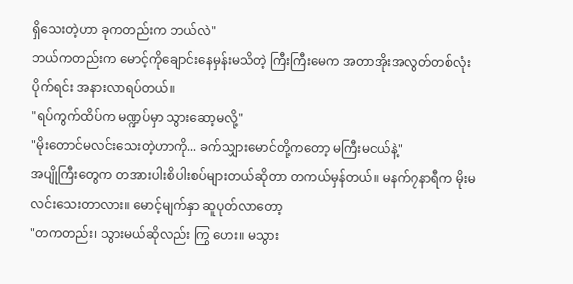ရှိသေးတဲ့ဟာ ခုကတည်းက ဘယ်လဲ"
ဘယ်ကတည်းက မောင့်ကိုချောင်းနေမှန်းမသိတဲ့ ကြီးကြီးမေက အတာအိုးအလွတ်တစ်လုံးပိုက်ရင်း အနားလာရပ်တယ်။
"ရပ်ကွက်ထိပ်က မဏ္ဍပ်မှာ သွားဆော့မလို့"
"မိုးတောင်မလင်းသေးတဲ့ဟာကို... ခက်သျှားမောင်တို့ကတော့ မကြီးမငယ်နဲ့"
အပျိုကြီးတွေက တအားပါးစိပါးစပ်များတယ်ဆိုတာ တကယ်မှန်တယ်။ မနက်၇နာရီက မိုးမလင်းသေးတာလား။ မောင့်မျက်နှာ ဆူပုတ်လာတော့
"တကတည်း၊ သွားမယ်ဆိုလည်း ကြွ ဟေး။ မသွား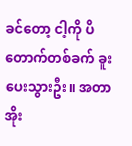ခင်တော့ ငါ့ကို ပိတောက်တစ်ခက် ခူးပေးသွားဦး။ အတာအိုး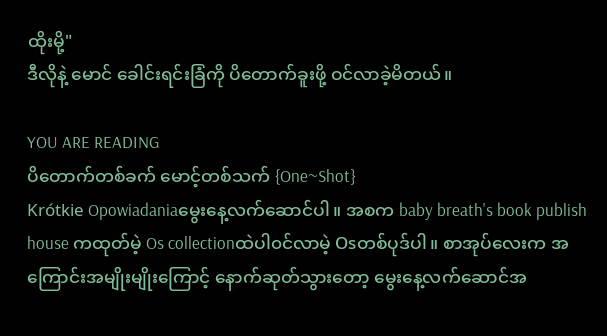ထိုးမို့"
ဒီလိုနဲ့ မောင် ခေါင်းရင်းခြံကို ပိတောက်ခူးဖို့ ဝင်လာခဲ့မိတယ်။

YOU ARE READING
ပိတောက်တစ်ခက် မောင့်တစ်သက် {One~Shot}
Krótkie Opowiadaniaမွေးနေ့လက်ဆောင်ပါ။ အစက baby breath's book publish house ကထုတ်မဲ့ Os collectionထဲပါ၀င်လာမဲ့ Osတစ်ပုဒ်ပါ။ စာအုပ်လေးက အကြောင်းအမျိုးမျိုးကြောင့် နောက်ဆုတ်သွားတော့ မွေးနေ့လက်ဆောင်အ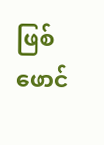ဖြစ် ဖောင်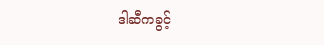ဒါဆီကခွင့်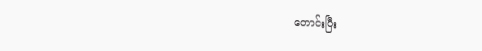တောင်းပြီး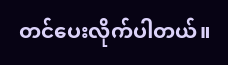တင်ပေးလိုက်ပါတယ်။